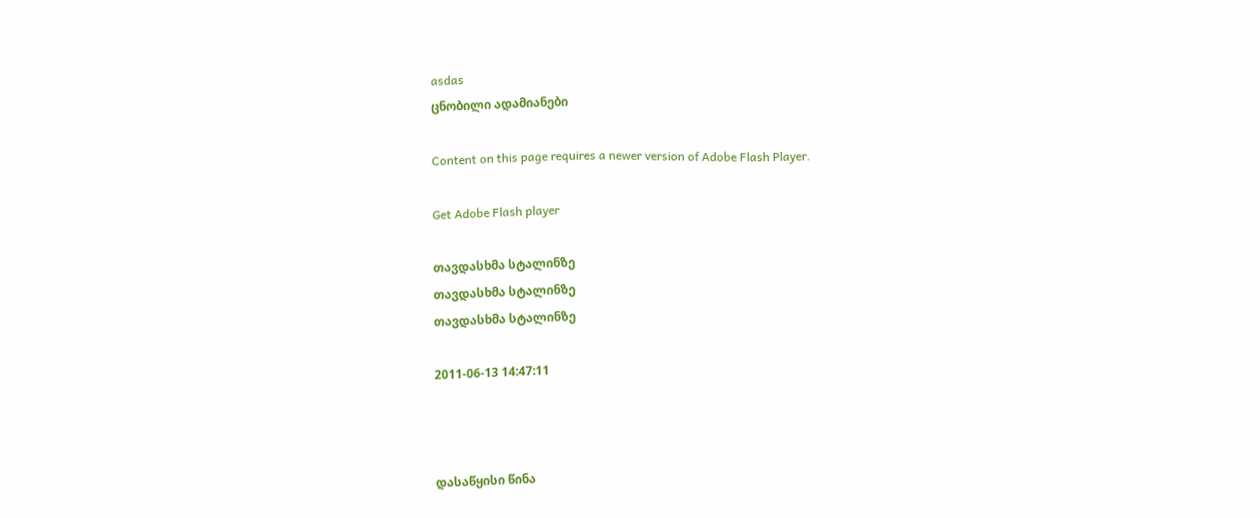asdas
ცნობილი ადამიანები

Content on this page requires a newer version of Adobe Flash Player.

Get Adobe Flash player

თავდასხმა სტალინზე
თავდასხმა სტალინზე
თავდასხმა სტალინზე

2011-06-13 14:47:11



დასაწყისი წინა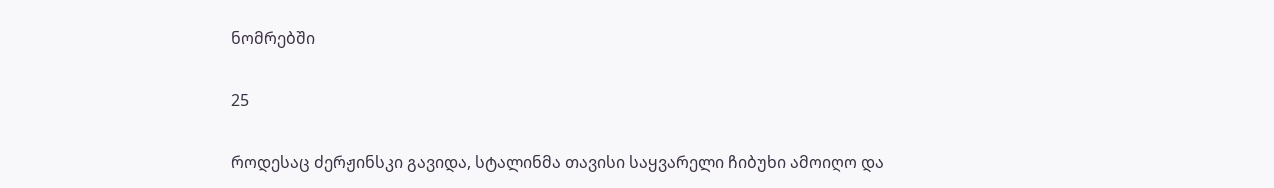ნომრებში

25

როდესაც ძერჟინსკი გავიდა, სტალინმა თავისი საყვარელი ჩიბუხი ამოიღო და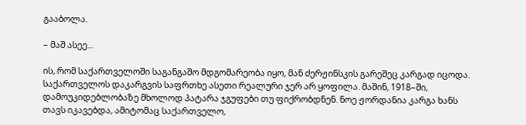გააბოლა.

– მაშ ასეე...

ის, რომ საქართველოში საგანგაშო მდგომარეობა იყო, მან ძერჟინსკის გარეშეც კარგად იცოდა. საქართველოს დაკარგვის საფრთხე ასეთი რეალური ჯერ არ ყოფილა. მაშინ, 1918–ში, დამოუკიდებლობაზე მხოლოდ პატარა ჯგუფები თუ ფიქრობდნენ. ნოე ჟორდანია კარგა ხანს თავს იკავებდა, ამიტომაც საქართველო,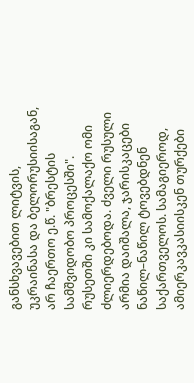განსხვავებით ლიტვის, უკრაინასა და ბელორუსიისაგან, არ ჩაერთო ე.წ. "ბრესტის სამშვიდობო პროცესში". რუსეთში კი სამოქალაქო ომი ძლიერდებოდა. ძველი რუსული არმია დაიშალა, ჯარისკაცები ნაწილ–ნაწილ ტოვებდნენ საქართველოს. სამაგიეროდ, ამიერკავკასიისკენ თურქები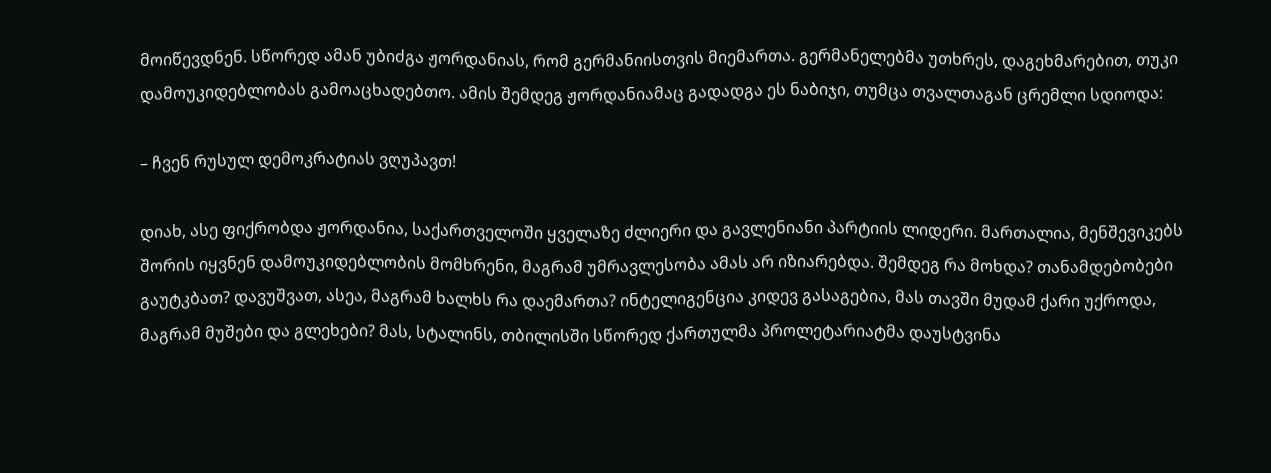მოიწევდნენ. სწორედ ამან უბიძგა ჟორდანიას, რომ გერმანიისთვის მიემართა. გერმანელებმა უთხრეს, დაგეხმარებით, თუკი დამოუკიდებლობას გამოაცხადებთო. ამის შემდეგ ჟორდანიამაც გადადგა ეს ნაბიჯი, თუმცა თვალთაგან ცრემლი სდიოდა:

– ჩვენ რუსულ დემოკრატიას ვღუპავთ!

დიახ, ასე ფიქრობდა ჟორდანია, საქართველოში ყველაზე ძლიერი და გავლენიანი პარტიის ლიდერი. მართალია, მენშევიკებს შორის იყვნენ დამოუკიდებლობის მომხრენი, მაგრამ უმრავლესობა ამას არ იზიარებდა. შემდეგ რა მოხდა? თანამდებობები გაუტკბათ? დავუშვათ, ასეა, მაგრამ ხალხს რა დაემართა? ინტელიგენცია კიდევ გასაგებია, მას თავში მუდამ ქარი უქროდა, მაგრამ მუშები და გლეხები? მას, სტალინს, თბილისში სწორედ ქართულმა პროლეტარიატმა დაუსტვინა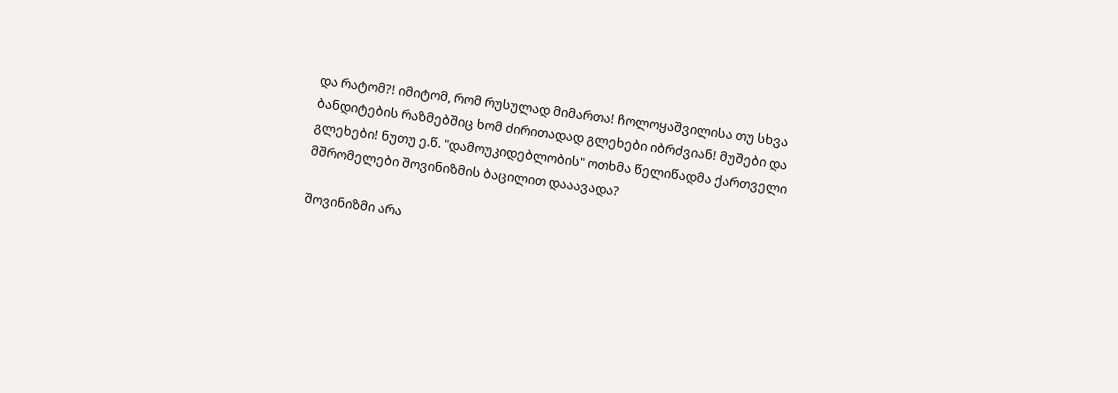და რატომ?! იმიტომ, რომ რუსულად მიმართა! ჩოლოყაშვილისა თუ სხვა ბანდიტების რაზმებშიც ხომ ძირითადად გლეხები იბრძვიან! მუშები და გლეხები! ნუთუ ე.წ. "დამოუკიდებლობის" ოთხმა წელიწადმა ქართველი მშრომელები შოვინიზმის ბაცილით დააავადა?

შოვინიზმი არა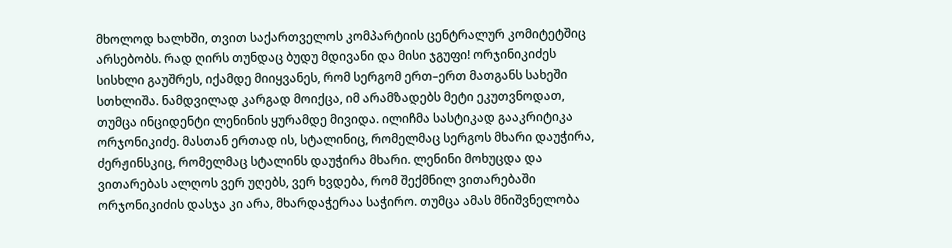მხოლოდ ხალხში, თვით საქართველოს კომპარტიის ცენტრალურ კომიტეტშიც არსებობს. რად ღირს თუნდაც ბუდუ მდივანი და მისი ჯგუფი! ორჯინიკიძეს სისხლი გაუშრეს, იქამდე მიიყვანეს, რომ სერგომ ერთ–ერთ მათგანს სახეში სთხლიშა. ნამდვილად კარგად მოიქცა, იმ არამზადებს მეტი ეკუთვნოდათ, თუმცა ინციდენტი ლენინის ყურამდე მივიდა. ილიჩმა სასტიკად გააკრიტიკა ორჯონიკიძე. მასთან ერთად ის, სტალინიც, რომელმაც სერგოს მხარი დაუჭირა, ძერჟინსკიც, რომელმაც სტალინს დაუჭირა მხარი. ლენინი მოხუცდა და ვითარებას ალღოს ვერ უღებს, ვერ ხვდება, რომ შექმნილ ვითარებაში ორჯონიკიძის დასჯა კი არა, მხარდაჭერაა საჭირო. თუმცა ამას მნიშვნელობა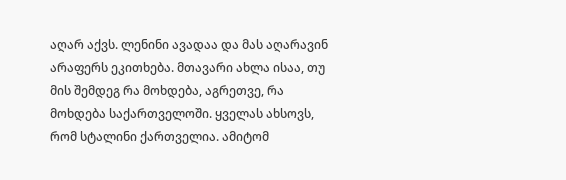აღარ აქვს. ლენინი ავადაა და მას აღარავინ არაფერს ეკითხება. მთავარი ახლა ისაა, თუ მის შემდეგ რა მოხდება, აგრეთვე, რა მოხდება საქართველოში. ყველას ახსოვს, რომ სტალინი ქართველია. ამიტომ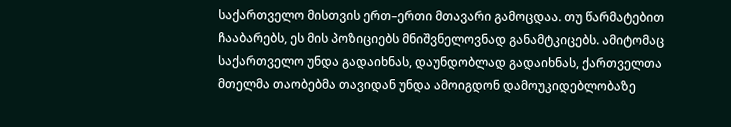საქართველო მისთვის ერთ–ერთი მთავარი გამოცდაა. თუ წარმატებით ჩააბარებს, ეს მის პოზიციებს მნიშვნელოვნად განამტკიცებს. ამიტომაც საქართველო უნდა გადაიხნას, დაუნდობლად გადაიხნას, ქართველთა მთელმა თაობებმა თავიდან უნდა ამოიგდონ დამოუკიდებლობაზე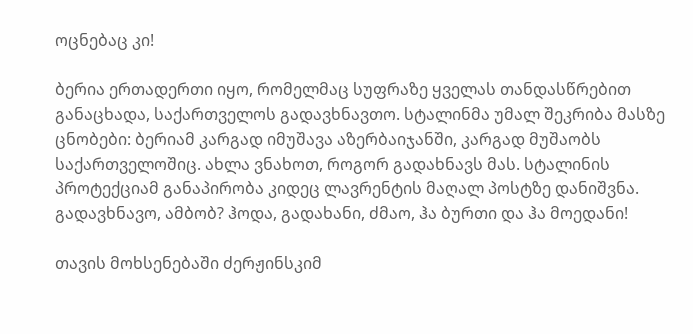ოცნებაც კი!

ბერია ერთადერთი იყო, რომელმაც სუფრაზე ყველას თანდასწრებით განაცხადა, საქართველოს გადავხნავთო. სტალინმა უმალ შეკრიბა მასზე ცნობები: ბერიამ კარგად იმუშავა აზერბაიჯანში, კარგად მუშაობს საქართველოშიც. ახლა ვნახოთ, როგორ გადახნავს მას. სტალინის პროტექციამ განაპირობა კიდეც ლავრენტის მაღალ პოსტზე დანიშვნა. გადავხნავო, ამბობ? ჰოდა, გადახანი, ძმაო, ჰა ბურთი და ჰა მოედანი!

თავის მოხსენებაში ძერჟინსკიმ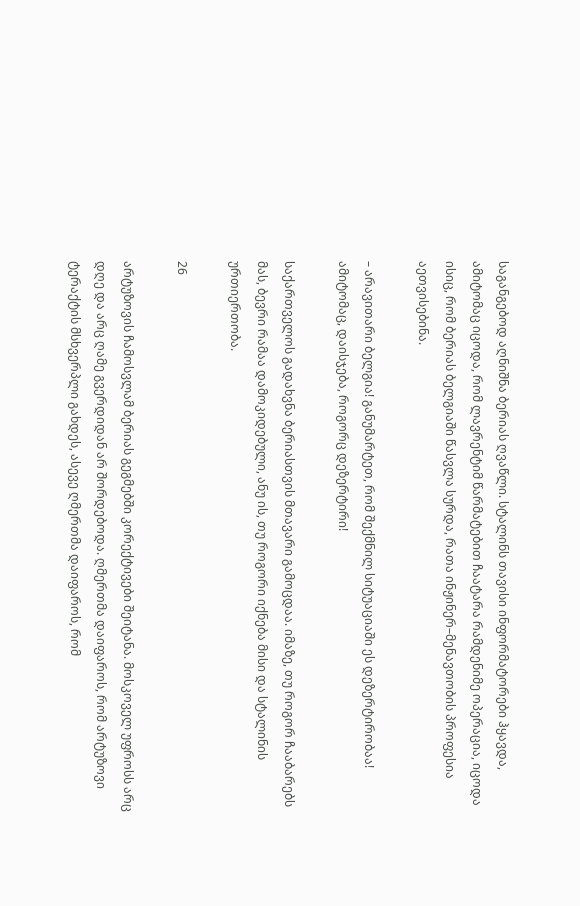საგანგებოდ აღნიშნა ბერიას ღვაწლი. სტალინს თავისი ინფორმატორები ჰყავდა, ამიტომაც იცოდა, რომ ლავრენტიმ წარმატებით ჩაატარა რამდენიმე ოპერაცია, იცოდა ისიც, რომ ბერიას ბელგიაში წასვლა სურდა, რათა ინჟინერ–მენავთობის პროფესია აეთვისებინა.

– არავითარი ბელგია! განუმარტეთ, რომ შექმნილ სიტუაციაში ეს დეზერტირობაა! ამიტომაც, დაისჯება, როგორც დეზერტირი!

საქართველოს გადახვნა ბერიასთვის მთავარი გამოცდაა. იმაზე, თუ როგორ ჩააბარებს მას, ბევრი რამაა დამოკიდებული, ანუ ის, თუ როგორი იქნება მისი და სტალინის ურთიერთობა.

26

არტუზოვის ჩამოსვლამ ბერიას გეგმებში კორექტივები შეიტანა. მოსკოველ უფროსს არც დღე და არც ღამე გვერდიდან არ შორდებოდა. ღმერთმა დაიფაროს, რომ არტუზოვი ტერაქტის მსხვერპლი გახდეს, ასევე ღმერთმა დაიფაროს, რომ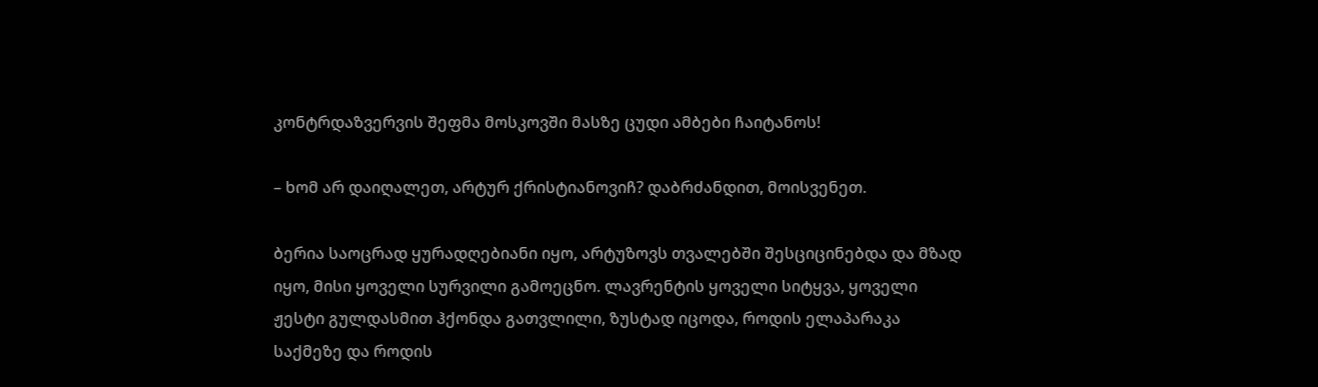კონტრდაზვერვის შეფმა მოსკოვში მასზე ცუდი ამბები ჩაიტანოს!

– ხომ არ დაიღალეთ, არტურ ქრისტიანოვიჩ? დაბრძანდით, მოისვენეთ.

ბერია საოცრად ყურადღებიანი იყო, არტუზოვს თვალებში შესციცინებდა და მზად იყო, მისი ყოველი სურვილი გამოეცნო. ლავრენტის ყოველი სიტყვა, ყოველი ჟესტი გულდასმით ჰქონდა გათვლილი, ზუსტად იცოდა, როდის ელაპარაკა საქმეზე და როდის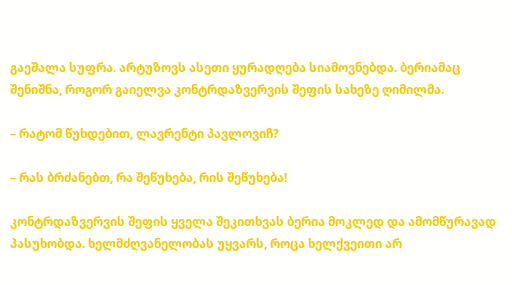გაეშალა სუფრა. არტუზოვს ასეთი ყურადღება სიამოვნებდა. ბერიამაც შენიშნა, როგორ გაიელვა კონტრდაზვერვის შეფის სახეზე ღიმილმა.

– რატომ წუხდებით, ლავრენტი პავლოვიჩ?

– რას ბრძანებთ, რა შეწუხება, რის შეწუხება!

კონტრდაზვერვის შეფის ყველა შეკითხვას ბერია მოკლედ და ამომწურავად პასუხობდა. ხელმძღვანელობას უყვარს, როცა ხელქვეითი არ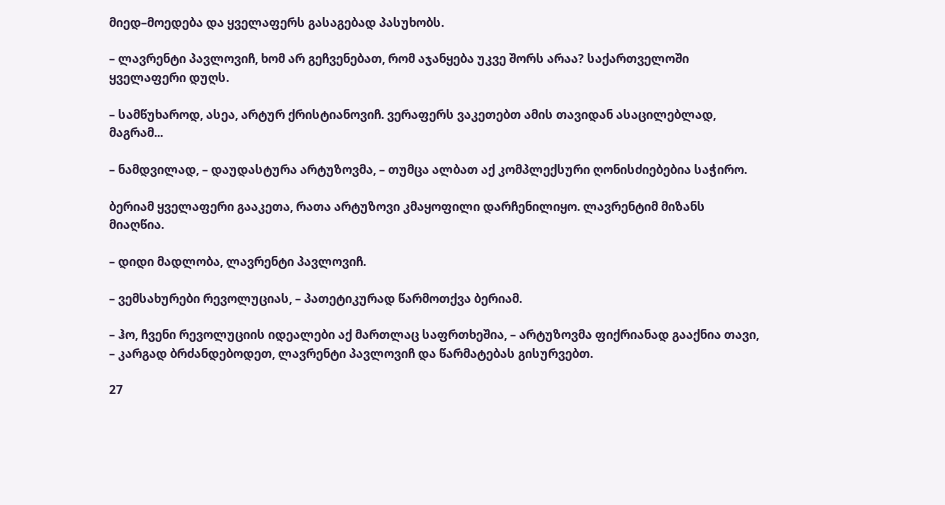მიედ–მოედება და ყველაფერს გასაგებად პასუხობს.

– ლავრენტი პავლოვიჩ, ხომ არ გეჩვენებათ, რომ აჯანყება უკვე შორს არაა? საქართველოში ყველაფერი დუღს.

– სამწუხაროდ, ასეა, არტურ ქრისტიანოვიჩ. ვერაფერს ვაკეთებთ ამის თავიდან ასაცილებლად, მაგრამ...

– ნამდვილად, – დაუდასტურა არტუზოვმა, – თუმცა ალბათ აქ კომპლექსური ღონისძიებებია საჭირო.

ბერიამ ყველაფერი გააკეთა, რათა არტუზოვი კმაყოფილი დარჩენილიყო. ლავრენტიმ მიზანს მიაღწია.

– დიდი მადლობა, ლავრენტი პავლოვიჩ.

– ვემსახურები რევოლუციას, – პათეტიკურად წარმოთქვა ბერიამ.

– ჰო, ჩვენი რევოლუციის იდეალები აქ მართლაც საფრთხეშია, – არტუზოვმა ფიქრიანად გააქნია თავი, – კარგად ბრძანდებოდეთ, ლავრენტი პავლოვიჩ და წარმატებას გისურვებთ.

27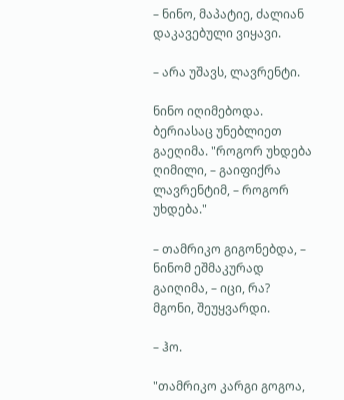– ნინო, მაპატიე, ძალიან დაკავებული ვიყავი.

– არა უშავს, ლავრენტი.

ნინო იღიმებოდა. ბერიასაც უნებლიეთ გაეღიმა. "როგორ უხდება ღიმილი, – გაიფიქრა ლავრენტიმ, – როგორ უხდება."

– თამრიკო გიგონებდა, – ნინომ ეშმაკურად გაიღიმა, – იცი, რა? მგონი, შეუყვარდი.

– ჰო.

"თამრიკო კარგი გოგოა,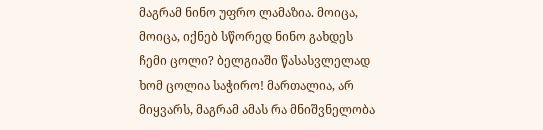მაგრამ ნინო უფრო ლამაზია. მოიცა, მოიცა, იქნებ სწორედ ნინო გახდეს ჩემი ცოლი? ბელგიაში წასასვლელად ხომ ცოლია საჭირო! მართალია, არ მიყვარს, მაგრამ ამას რა მნიშვნელობა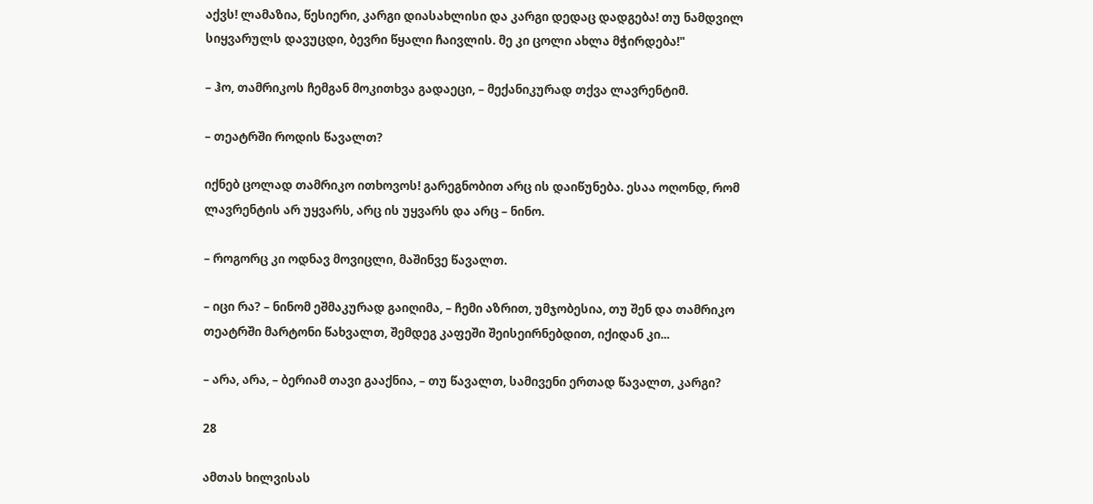აქვს! ლამაზია, წესიერი, კარგი დიასახლისი და კარგი დედაც დადგება! თუ ნამდვილ სიყვარულს დავუცდი, ბევრი წყალი ჩაივლის. მე კი ცოლი ახლა მჭირდება!"

– ჰო, თამრიკოს ჩემგან მოკითხვა გადაეცი, – მექანიკურად თქვა ლავრენტიმ.

– თეატრში როდის წავალთ?

იქნებ ცოლად თამრიკო ითხოვოს! გარეგნობით არც ის დაიწუნება. ესაა ოღონდ, რომ ლავრენტის არ უყვარს, არც ის უყვარს და არც – ნინო.

– როგორც კი ოდნავ მოვიცლი, მაშინვე წავალთ.

– იცი რა? – ნინომ ეშმაკურად გაიღიმა, – ჩემი აზრით, უმჯობესია, თუ შენ და თამრიკო თეატრში მარტონი წახვალთ, შემდეგ კაფეში შეისეირნებდით, იქიდან კი...

– არა, არა, – ბერიამ თავი გააქნია, – თუ წავალთ, სამივენი ერთად წავალთ, კარგი?

28

ამთას ხილვისას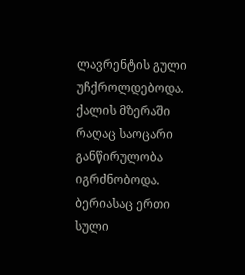ლავრენტის გული უჩქროლდებოდა. ქალის მზერაში რაღაც საოცარი განწირულობა იგრძნობოდა. ბერიასაც ერთი სული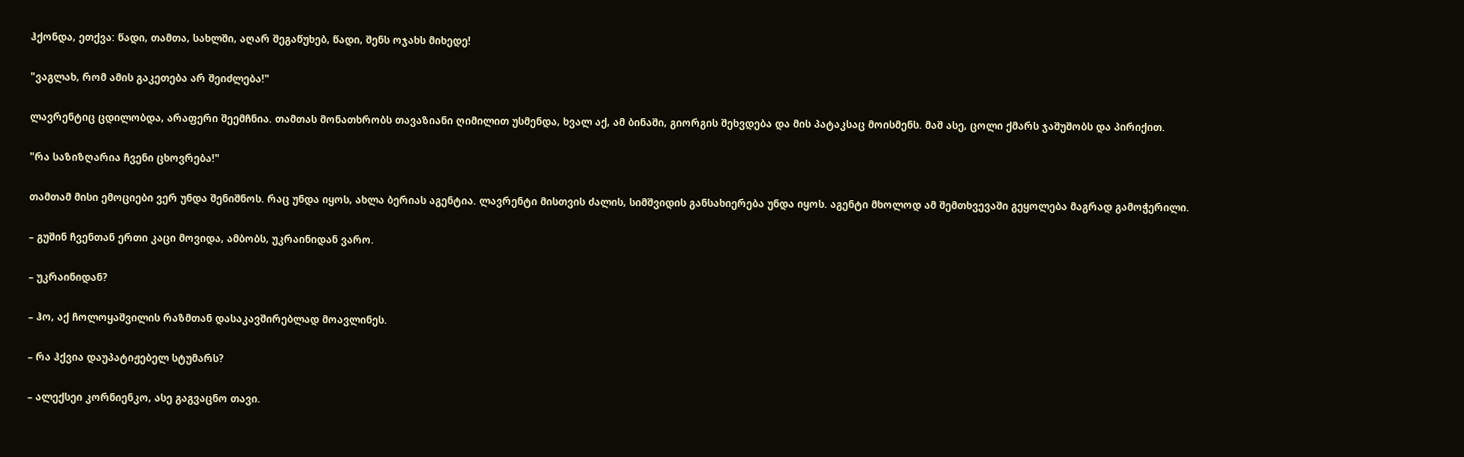ჰქონდა, ეთქვა: წადი, თამთა, სახლში, აღარ შეგაწუხებ, წადი, შენს ოჯახს მიხედე!

"ვაგლახ, რომ ამის გაკეთება არ შეიძლება!"

ლავრენტიც ცდილობდა, არაფერი შეემჩნია. თამთას მონათხრობს თავაზიანი ღიმილით უსმენდა, ხვალ აქ, ამ ბინაში, გიორგის შეხვდება და მის პატაკსაც მოისმენს. მაშ ასე, ცოლი ქმარს ჯაშუშობს და პირიქით.

"რა საზიზღარია ჩვენი ცხოვრება!"

თამთამ მისი ემოციები ვერ უნდა შენიშნოს. რაც უნდა იყოს, ახლა ბერიას აგენტია. ლავრენტი მისთვის ძალის, სიმშვიდის განსახიერება უნდა იყოს. აგენტი მხოლოდ ამ შემთხვევაში გეყოლება მაგრად გამოჭერილი.

– გუშინ ჩვენთან ერთი კაცი მოვიდა, ამბობს, უკრაინიდან ვარო.

– უკრაინიდან?

– ჰო, აქ ჩოლოყაშვილის რაზმთან დასაკავშირებლად მოავლინეს.

– რა ჰქვია დაუპატიჟებელ სტუმარს?

– ალექსეი კორნიენკო, ასე გაგვაცნო თავი.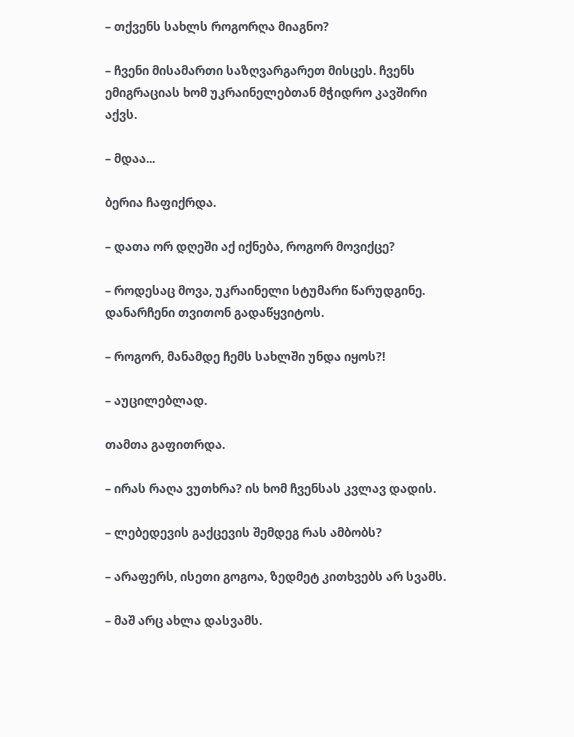– თქვენს სახლს როგორღა მიაგნო?

– ჩვენი მისამართი საზღვარგარეთ მისცეს. ჩვენს ემიგრაციას ხომ უკრაინელებთან მჭიდრო კავშირი აქვს.

– მდაა...

ბერია ჩაფიქრდა.

– დათა ორ დღეში აქ იქნება, როგორ მოვიქცე?

– როდესაც მოვა, უკრაინელი სტუმარი წარუდგინე. დანარჩენი თვითონ გადაწყვიტოს.

– როგორ, მანამდე ჩემს სახლში უნდა იყოს?!

– აუცილებლად.

თამთა გაფითრდა.

– ირას რაღა ვუთხრა? ის ხომ ჩვენსას კვლავ დადის.

– ლებედევის გაქცევის შემდეგ რას ამბობს?

– არაფერს, ისეთი გოგოა, ზედმეტ კითხვებს არ სვამს.

– მაშ არც ახლა დასვამს.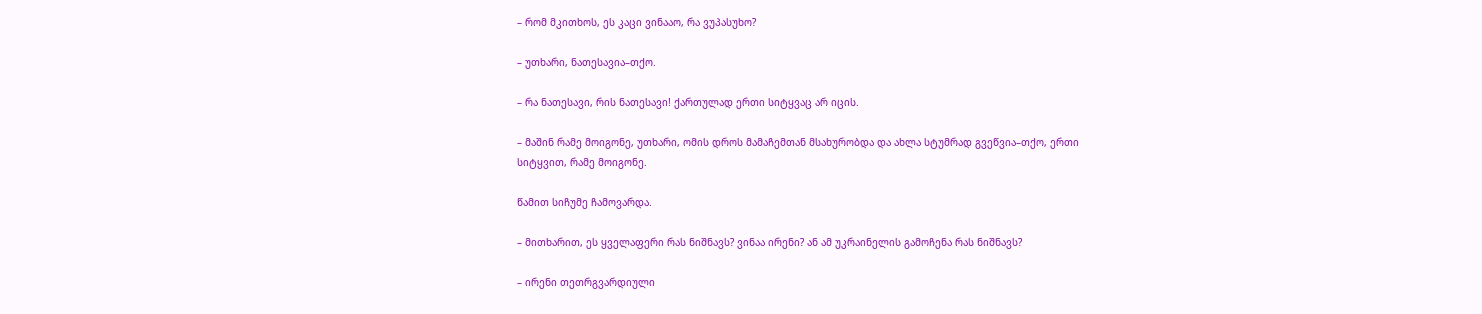– რომ მკითხოს, ეს კაცი ვინააო, რა ვუპასუხო?

– უთხარი, ნათესავია–თქო.

– რა ნათესავი, რის ნათესავი! ქართულად ერთი სიტყვაც არ იცის.

– მაშინ რამე მოიგონე, უთხარი, ომის დროს მამაჩემთან მსახურობდა და ახლა სტუმრად გვეწვია–თქო, ერთი სიტყვით, რამე მოიგონე.

წამით სიჩუმე ჩამოვარდა.

– მითხარით, ეს ყველაფერი რას ნიშნავს? ვინაა ირენი? ან ამ უკრაინელის გამოჩენა რას ნიშნავს?

– ირენი თეთრგვარდიული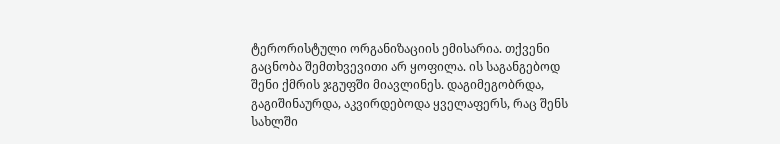ტერორისტული ორგანიზაციის ემისარია. თქვენი გაცნობა შემთხვევითი არ ყოფილა. ის საგანგებოდ შენი ქმრის ჯგუფში მიავლინეს. დაგიმეგობრდა, გაგიშინაურდა, აკვირდებოდა ყველაფერს, რაც შენს სახლში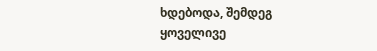ხდებოდა, შემდეგ ყოველივე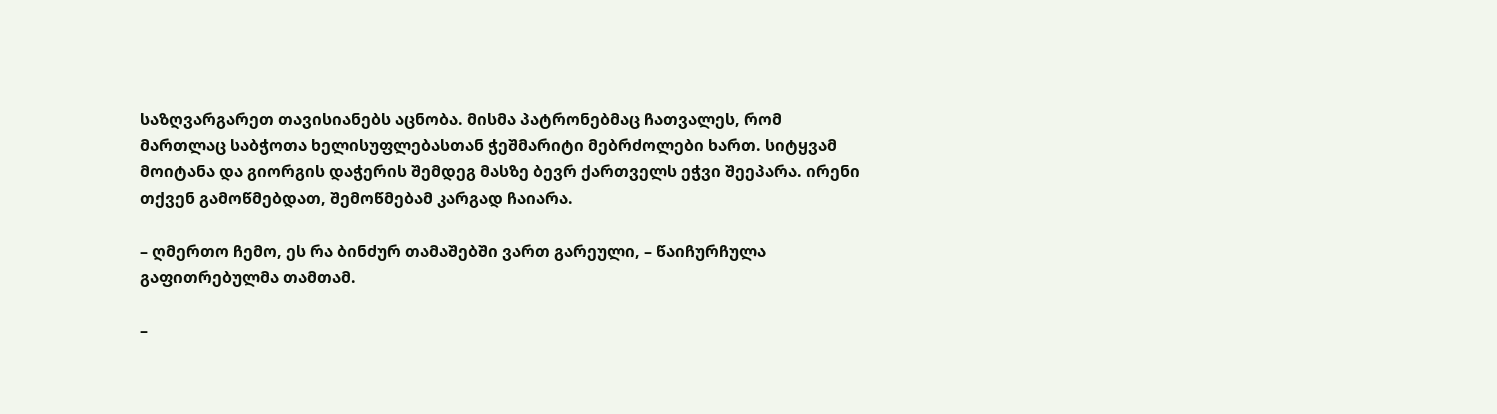საზღვარგარეთ თავისიანებს აცნობა. მისმა პატრონებმაც ჩათვალეს, რომ მართლაც საბჭოთა ხელისუფლებასთან ჭეშმარიტი მებრძოლები ხართ. სიტყვამ მოიტანა და გიორგის დაჭერის შემდეგ მასზე ბევრ ქართველს ეჭვი შეეპარა. ირენი თქვენ გამოწმებდათ, შემოწმებამ კარგად ჩაიარა.

– ღმერთო ჩემო, ეს რა ბინძურ თამაშებში ვართ გარეული, – წაიჩურჩულა გაფითრებულმა თამთამ.

–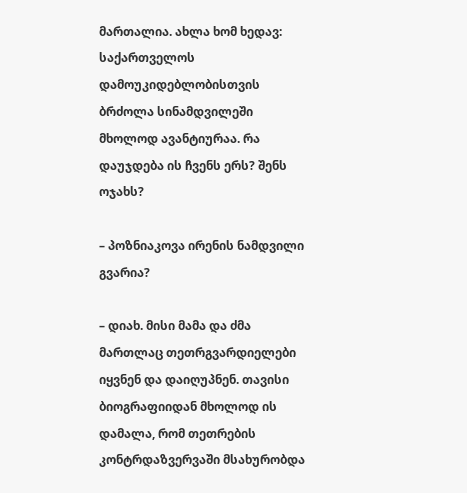მართალია. ახლა ხომ ხედავ: საქართველოს დამოუკიდებლობისთვის ბრძოლა სინამდვილეში მხოლოდ ავანტიურაა. რა დაუჯდება ის ჩვენს ერს? შენს ოჯახს?

– პოზნიაკოვა ირენის ნამდვილი გვარია?

– დიახ. მისი მამა და ძმა მართლაც თეთრგვარდიელები იყვნენ და დაიღუპნენ. თავისი ბიოგრაფიიდან მხოლოდ ის დამალა, რომ თეთრების კონტრდაზვერვაში მსახურობდა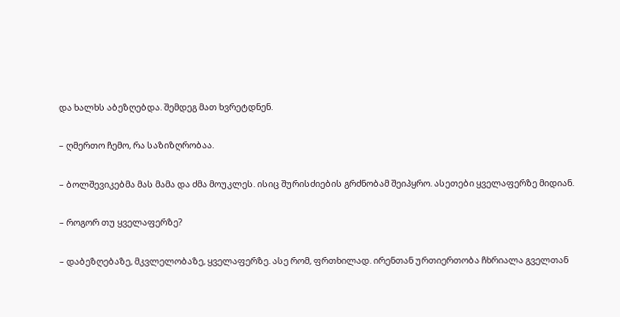და ხალხს აბეზღებდა. შემდეგ მათ ხვრეტდნენ.

– ღმერთო ჩემო, რა საზიზღრობაა.

– ბოლშევიკებმა მას მამა და ძმა მოუკლეს. ისიც შურისძიების გრძნობამ შეიპყრო. ასეთები ყველაფერზე მიდიან.

– როგორ თუ ყველაფერზე?

– დაბეზღებაზე, მკვლელობაზე, ყველაფერზე. ასე რომ, ფრთხილად. ირენთან ურთიერთობა ჩხრიალა გველთან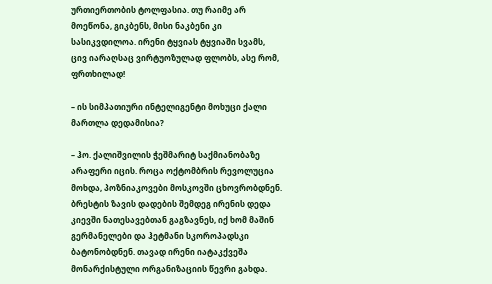ურთიერთობის ტოლფასია. თუ რაიმე არ მოეწონა, გიკბენს, მისი ნაკბენი კი სასიკვდილოა. ირენი ტყვიას ტყვიაში სვამს, ცივ იარაღსაც ვირტუოზულად ფლობს, ასე რომ, ფრთხილად!

– ის სიმპათიური ინტელიგენტი მოხუცი ქალი მართლა დედამისია?

– ჰო. ქალიშვილის ჭეშმარიტ საქმიანობაზე არაფერი იცის. როცა ოქტომბრის რევოლუცია მოხდა, პოზნიაკოვები მოსკოვში ცხოვრობდნენ. ბრესტის ზავის დადების შემდეგ ირენის დედა კიევში ნათესავებთან გაგზავნეს, იქ ხომ მაშინ გერმანელები და ჰეტმანი სკოროპადსკი ბატონობდნენ. თავად ირენი იატაკქვეშა მონარქისტული ორგანიზაციის წევრი გახდა.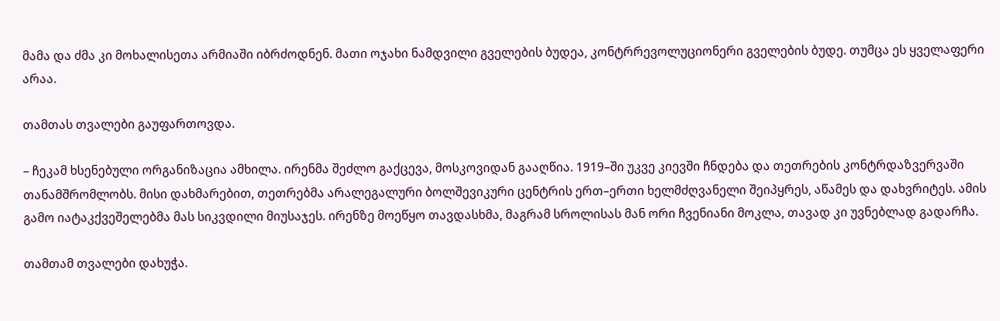მამა და ძმა კი მოხალისეთა არმიაში იბრძოდნენ. მათი ოჯახი ნამდვილი გველების ბუდეა, კონტრრევოლუციონერი გველების ბუდე. თუმცა ეს ყველაფერი არაა.

თამთას თვალები გაუფართოვდა.

– ჩეკამ ხსენებული ორგანიზაცია ამხილა. ირენმა შეძლო გაქცევა, მოსკოვიდან გააღწია. 1919–ში უკვე კიევში ჩნდება და თეთრების კონტრდაზვერვაში თანამშრომლობს. მისი დახმარებით, თეთრებმა არალეგალური ბოლშევიკური ცენტრის ერთ–ერთი ხელმძღვანელი შეიპყრეს, აწამეს და დახვრიტეს. ამის გამო იატაკქვეშელებმა მას სიკვდილი მიუსაჯეს. ირენზე მოეწყო თავდასხმა, მაგრამ სროლისას მან ორი ჩვენიანი მოკლა, თავად კი უვნებლად გადარჩა.

თამთამ თვალები დახუჭა.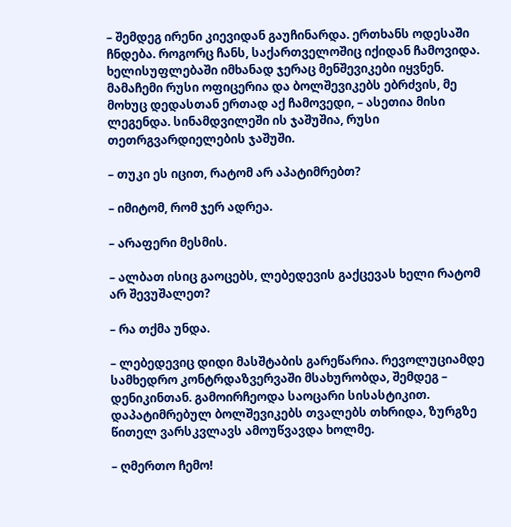– შემდეგ ირენი კიევიდან გაუჩინარდა. ერთხანს ოდესაში ჩნდება. როგორც ჩანს, საქართველოშიც იქიდან ჩამოვიდა. ხელისუფლებაში იმხანად ჯერაც მენშევიკები იყვნენ. მამაჩემი რუსი ოფიცერია და ბოლშევიკებს ებრძვის, მე მოხუც დედასთან ერთად აქ ჩამოვედი, – ასეთია მისი ლეგენდა. სინამდვილეში ის ჯაშუშია, რუსი თეთრგვარდიელების ჯაშუში.

– თუკი ეს იცით, რატომ არ აპატიმრებთ?

– იმიტომ, რომ ჯერ ადრეა.

– არაფერი მესმის.

– ალბათ ისიც გაოცებს, ლებედევის გაქცევას ხელი რატომ არ შევუშალეთ?

– რა თქმა უნდა.

– ლებედევიც დიდი მასშტაბის გარეწარია. რევოლუციამდე სამხედრო კონტრდაზვერვაში მსახურობდა, შემდეგ – დენიკინთან. გამოირჩეოდა საოცარი სისასტიკით. დაპატიმრებულ ბოლშევიკებს თვალებს თხრიდა, ზურგზე წითელ ვარსკვლავს ამოუწვავდა ხოლმე.

– ღმერთო ჩემო!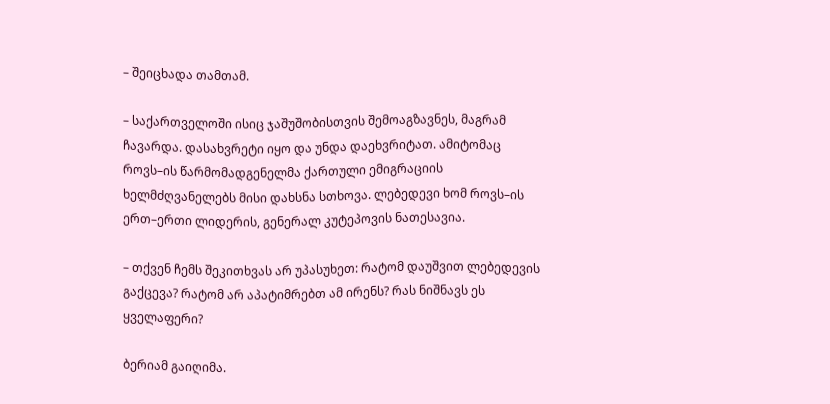– შეიცხადა თამთამ.

– საქართველოში ისიც ჯაშუშობისთვის შემოაგზავნეს, მაგრამ ჩავარდა. დასახვრეტი იყო და უნდა დაეხვრიტათ. ამიტომაც როვს–ის წარმომადგენელმა ქართული ემიგრაციის ხელმძღვანელებს მისი დახსნა სთხოვა. ლებედევი ხომ როვს–ის ერთ–ერთი ლიდერის, გენერალ კუტეპოვის ნათესავია.

– თქვენ ჩემს შეკითხვას არ უპასუხეთ: რატომ დაუშვით ლებედევის გაქცევა? რატომ არ აპატიმრებთ ამ ირენს? რას ნიშნავს ეს ყველაფერი?

ბერიამ გაიღიმა.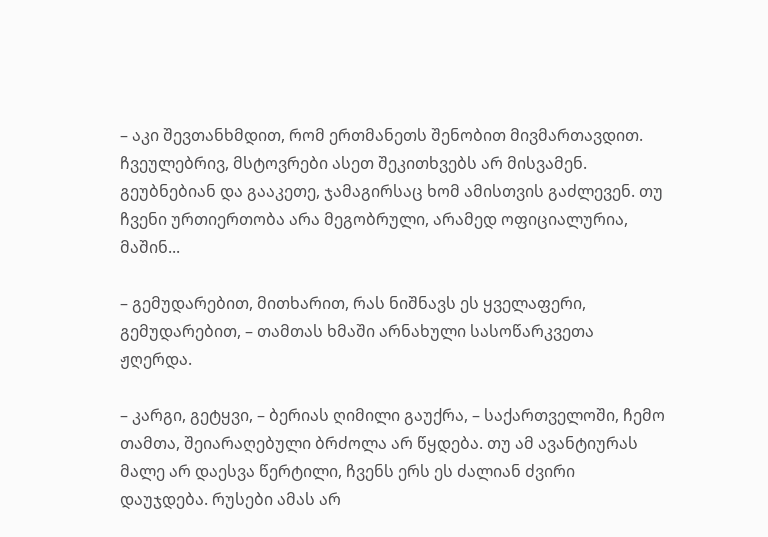– აკი შევთანხმდით, რომ ერთმანეთს შენობით მივმართავდით. ჩვეულებრივ, მსტოვრები ასეთ შეკითხვებს არ მისვამენ. გეუბნებიან და გააკეთე, ჯამაგირსაც ხომ ამისთვის გაძლევენ. თუ ჩვენი ურთიერთობა არა მეგობრული, არამედ ოფიციალურია, მაშინ...

– გემუდარებით, მითხარით, რას ნიშნავს ეს ყველაფერი, გემუდარებით, – თამთას ხმაში არნახული სასოწარკვეთა ჟღერდა.

– კარგი, გეტყვი, – ბერიას ღიმილი გაუქრა, – საქართველოში, ჩემო თამთა, შეიარაღებული ბრძოლა არ წყდება. თუ ამ ავანტიურას მალე არ დაესვა წერტილი, ჩვენს ერს ეს ძალიან ძვირი დაუჯდება. რუსები ამას არ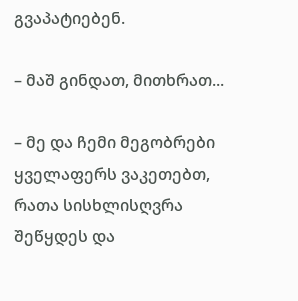გვაპატიებენ.

– მაშ გინდათ, მითხრათ...

– მე და ჩემი მეგობრები ყველაფერს ვაკეთებთ, რათა სისხლისღვრა შეწყდეს და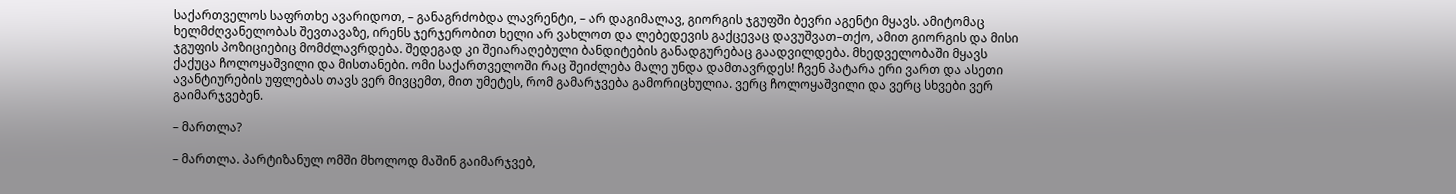საქართველოს საფრთხე ავარიდოთ, – განაგრძობდა ლავრენტი, – არ დაგიმალავ, გიორგის ჯგუფში ბევრი აგენტი მყავს. ამიტომაც ხელმძღვანელობას შევთავაზე, ირენს ჯერჯერობით ხელი არ ვახლოთ და ლებედევის გაქცევაც დავუშვათ–თქო, ამით გიორგის და მისი ჯგუფის პოზიციებიც მომძლავრდება. შედეგად კი შეიარაღებული ბანდიტების განადგურებაც გაადვილდება. მხედველობაში მყავს ქაქუცა ჩოლოყაშვილი და მისთანები. ომი საქართველოში რაც შეიძლება მალე უნდა დამთავრდეს! ჩვენ პატარა ერი ვართ და ასეთი ავანტიურების უფლებას თავს ვერ მივცემთ, მით უმეტეს, რომ გამარჯვება გამორიცხულია. ვერც ჩოლოყაშვილი და ვერც სხვები ვერ გაიმარჯვებენ.

– მართლა?

– მართლა. პარტიზანულ ომში მხოლოდ მაშინ გაიმარჯვებ,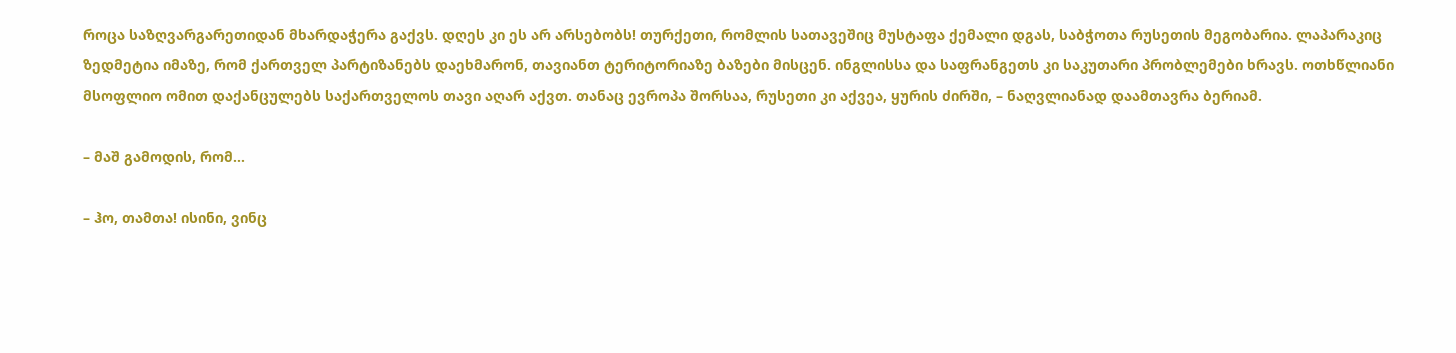როცა საზღვარგარეთიდან მხარდაჭერა გაქვს. დღეს კი ეს არ არსებობს! თურქეთი, რომლის სათავეშიც მუსტაფა ქემალი დგას, საბჭოთა რუსეთის მეგობარია. ლაპარაკიც ზედმეტია იმაზე, რომ ქართველ პარტიზანებს დაეხმარონ, თავიანთ ტერიტორიაზე ბაზები მისცენ. ინგლისსა და საფრანგეთს კი საკუთარი პრობლემები ხრავს. ოთხწლიანი მსოფლიო ომით დაქანცულებს საქართველოს თავი აღარ აქვთ. თანაც ევროპა შორსაა, რუსეთი კი აქვეა, ყურის ძირში, – ნაღვლიანად დაამთავრა ბერიამ.

– მაშ გამოდის, რომ...

– ჰო, თამთა! ისინი, ვინც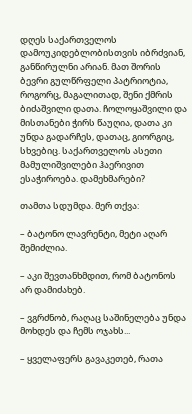დღეს საქართველოს დამოუკიდებლობისთვის იბრძვიან, განწირულნი არიან. მათ შორის ბევრი გულწრფელი პატრიოტია, როგორც, მაგალითად, შენი ქმრის ბიძაშვილი დათა. ჩოლოყაშვილი და მისთანები ჭირს წაუღია, დათა კი უნდა გადარჩეს, დათაც, გიორგიც, სხვებიც. საქართველოს ასეთი მამულიშვილები ჰაერივით ესაჭიროება. დამეხმარები?

თამთა სდუმდა. მერ თქვა:

– ბატონო ლავრენტი, მეტი აღარ შემიძლია.

– აკი შევთანხმდით, რომ ბატონოს არ დამიძახებ.

– ვგრძნობ, რაღაც საშინელება უნდა მოხდეს და ჩემს ოჯახს...

– ყველაფერს გავაკეთებ, რათა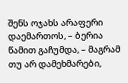შენს ოჯახს არაფერი დაემართოს, – ბერია წამით გაჩუმდა, – მაგრამ თუ არ დამეხმარები,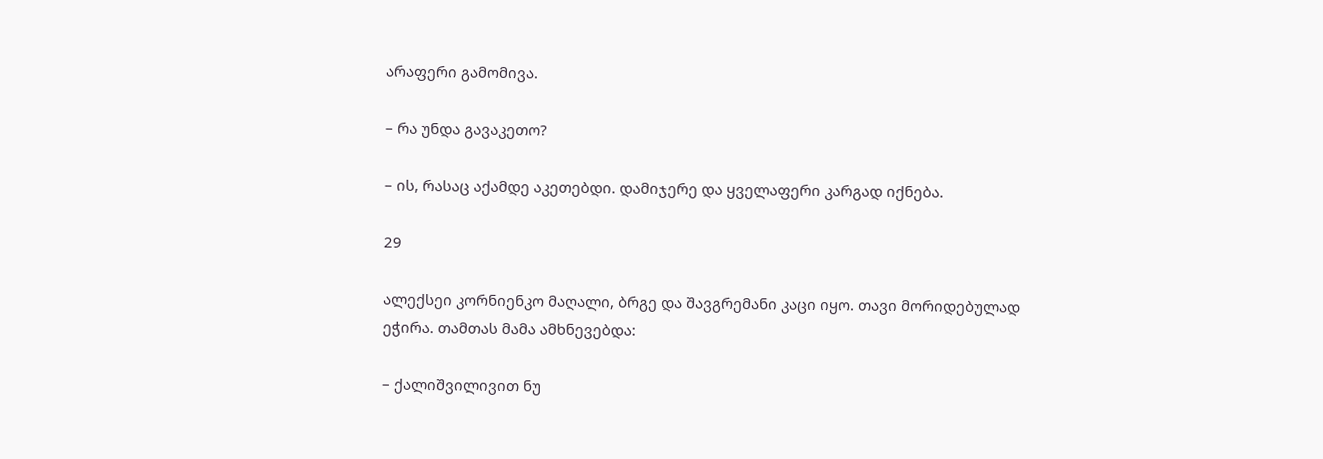არაფერი გამომივა.

– რა უნდა გავაკეთო?

– ის, რასაც აქამდე აკეთებდი. დამიჯერე და ყველაფერი კარგად იქნება.

29

ალექსეი კორნიენკო მაღალი, ბრგე და შავგრემანი კაცი იყო. თავი მორიდებულად ეჭირა. თამთას მამა ამხნევებდა:

– ქალიშვილივით ნუ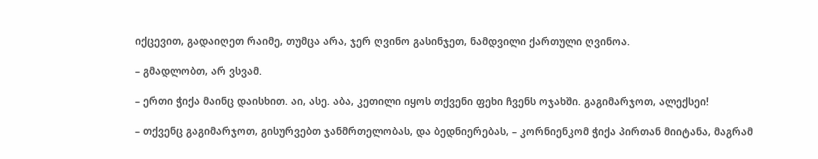იქცევით, გადაიღეთ რაიმე, თუმცა არა, ჯერ ღვინო გასინჯეთ, ნამდვილი ქართული ღვინოა.

– გმადლობთ, არ ვსვამ.

– ერთი ჭიქა მაინც დაისხით. აი, ასე. აბა, კეთილი იყოს თქვენი ფეხი ჩვენს ოჯახში. გაგიმარჯოთ, ალექსეი!

– თქვენც გაგიმარჯოთ, გისურვებთ ჯანმრთელობას, და ბედნიერებას, – კორნიენკომ ჭიქა პირთან მიიტანა, მაგრამ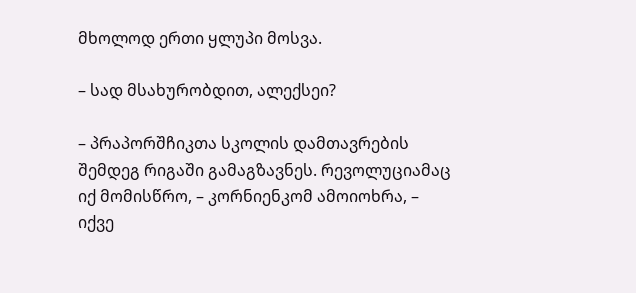მხოლოდ ერთი ყლუპი მოსვა.

– სად მსახურობდით, ალექსეი?

– პრაპორშჩიკთა სკოლის დამთავრების შემდეგ რიგაში გამაგზავნეს. რევოლუციამაც იქ მომისწრო, – კორნიენკომ ამოიოხრა, – იქვე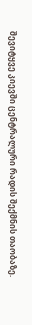შევიტყვე კიევში ცენტრალური რადის შექმნის თაობაზე.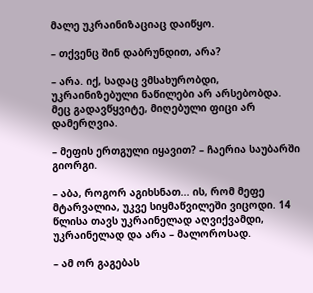მალე უკრაინიზაციაც დაიწყო.

– თქვენც შინ დაბრუნდით, არა?

– არა. იქ, სადაც ვმსახურობდი, უკრაინიზებული ნაწილები არ არსებობდა. მეც გადავწყვიტე, მიღებული ფიცი არ დამერღვია.

– მეფის ერთგული იყავით? – ჩაერია საუბარში გიორგი.

– აბა, როგორ აგიხსნათ... ის, რომ მეფე მტარვალია, უკვე სიყმაწვილეში ვიცოდი. 14 წლისა თავს უკრაინელად აღვიქვამდი, უკრაინელად და არა – მალოროსად.

– ამ ორ გაგებას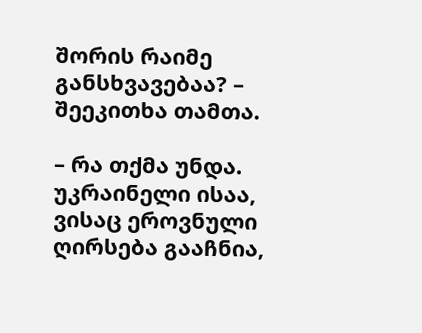შორის რაიმე განსხვავებაა? – შეეკითხა თამთა.

– რა თქმა უნდა. უკრაინელი ისაა, ვისაც ეროვნული ღირსება გააჩნია,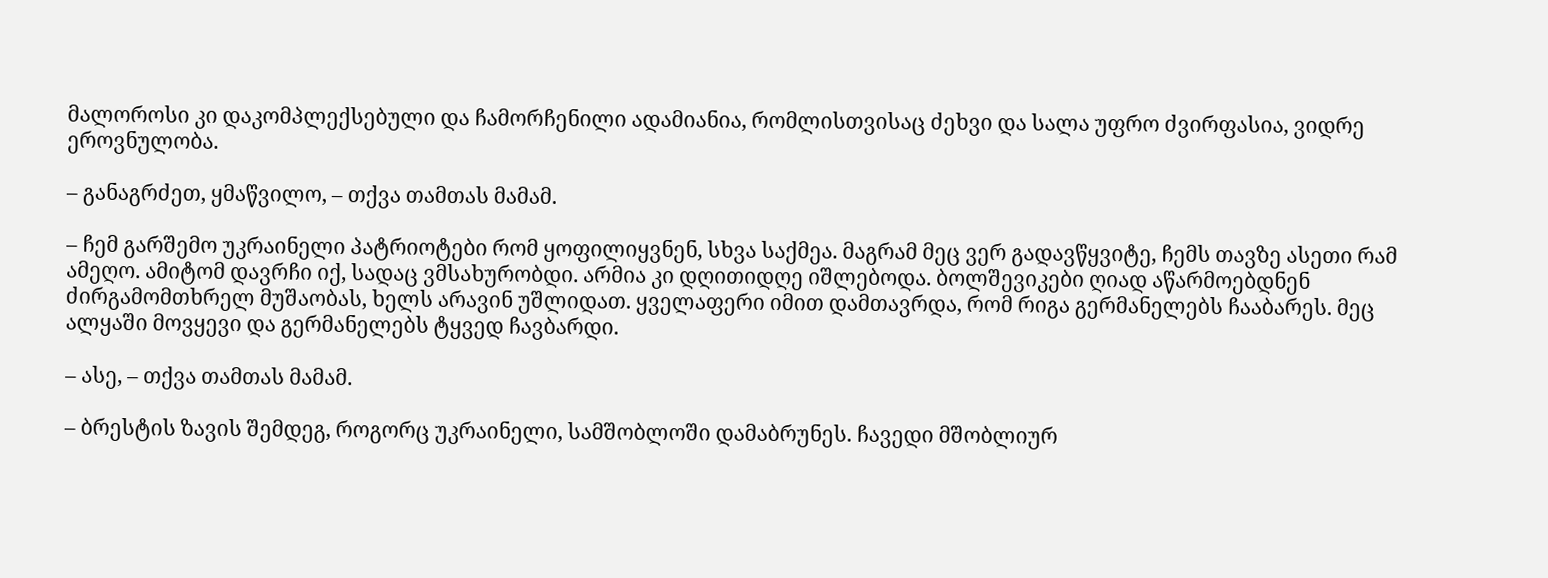მალოროსი კი დაკომპლექსებული და ჩამორჩენილი ადამიანია, რომლისთვისაც ძეხვი და სალა უფრო ძვირფასია, ვიდრე ეროვნულობა.

– განაგრძეთ, ყმაწვილო, – თქვა თამთას მამამ.

– ჩემ გარშემო უკრაინელი პატრიოტები რომ ყოფილიყვნენ, სხვა საქმეა. მაგრამ მეც ვერ გადავწყვიტე, ჩემს თავზე ასეთი რამ ამეღო. ამიტომ დავრჩი იქ, სადაც ვმსახურობდი. არმია კი დღითიდღე იშლებოდა. ბოლშევიკები ღიად აწარმოებდნენ ძირგამომთხრელ მუშაობას, ხელს არავინ უშლიდათ. ყველაფერი იმით დამთავრდა, რომ რიგა გერმანელებს ჩააბარეს. მეც ალყაში მოვყევი და გერმანელებს ტყვედ ჩავბარდი.

– ასე, – თქვა თამთას მამამ.

– ბრესტის ზავის შემდეგ, როგორც უკრაინელი, სამშობლოში დამაბრუნეს. ჩავედი მშობლიურ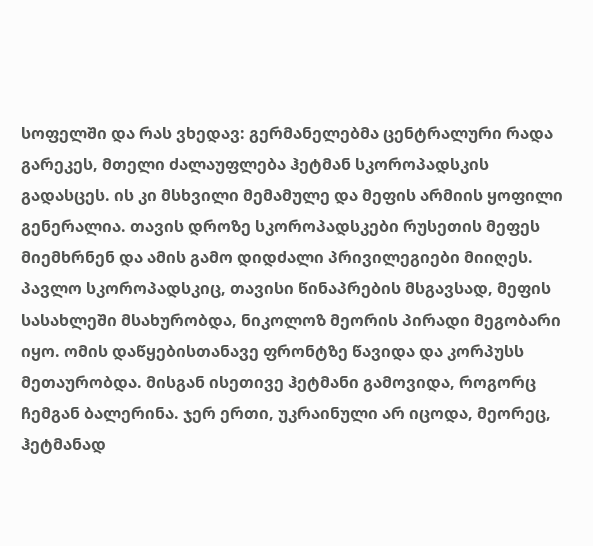სოფელში და რას ვხედავ: გერმანელებმა ცენტრალური რადა გარეკეს, მთელი ძალაუფლება ჰეტმან სკოროპადსკის გადასცეს. ის კი მსხვილი მემამულე და მეფის არმიის ყოფილი გენერალია. თავის დროზე სკოროპადსკები რუსეთის მეფეს მიემხრნენ და ამის გამო დიდძალი პრივილეგიები მიიღეს. პავლო სკოროპადსკიც, თავისი წინაპრების მსგავსად, მეფის სასახლეში მსახურობდა, ნიკოლოზ მეორის პირადი მეგობარი იყო. ომის დაწყებისთანავე ფრონტზე წავიდა და კორპუსს მეთაურობდა. მისგან ისეთივე ჰეტმანი გამოვიდა, როგორც ჩემგან ბალერინა. ჯერ ერთი, უკრაინული არ იცოდა, მეორეც, ჰეტმანად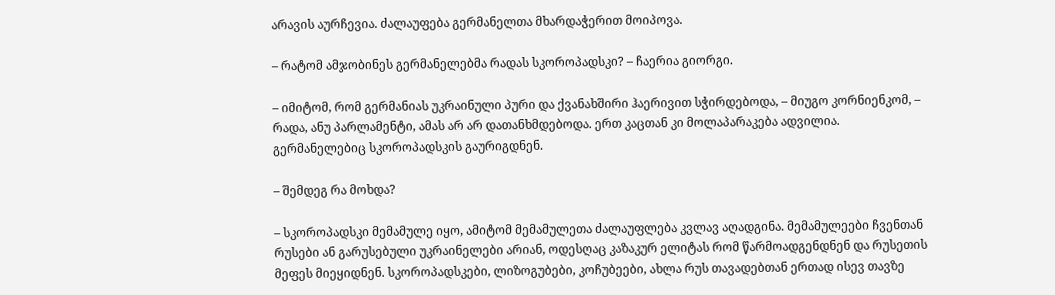არავის აურჩევია. ძალაუფება გერმანელთა მხარდაჭერით მოიპოვა.

– რატომ ამჯობინეს გერმანელებმა რადას სკოროპადსკი? – ჩაერია გიორგი.

– იმიტომ, რომ გერმანიას უკრაინული პური და ქვანახშირი ჰაერივით სჭირდებოდა, – მიუგო კორნიენკომ, – რადა, ანუ პარლამენტი, ამას არ არ დათანხმდებოდა. ერთ კაცთან კი მოლაპარაკება ადვილია. გერმანელებიც სკოროპადსკის გაურიგდნენ.

– შემდეგ რა მოხდა?

– სკოროპადსკი მემამულე იყო, ამიტომ მემამულეთა ძალაუფლება კვლავ აღადგინა. მემამულეები ჩვენთან რუსები ან გარუსებული უკრაინელები არიან, ოდესღაც კაზაკურ ელიტას რომ წარმოადგენდნენ და რუსეთის მეფეს მიეყიდნენ. სკოროპადსკები, ლიზოგუბები, კოჩუბეები, ახლა რუს თავადებთან ერთად ისევ თავზე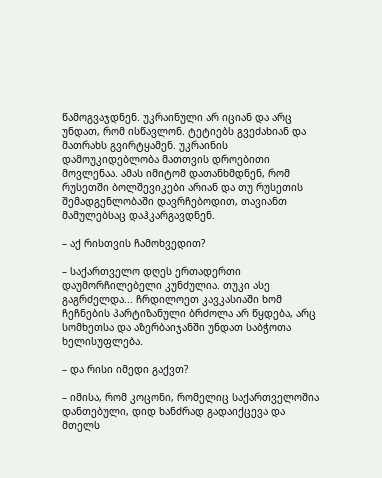წამოგვაჯდნენ. უკრაინული არ იციან და არც უნდათ, რომ ისწავლონ. ტეტიებს გვეძახიან და მათრახს გვირტყამენ. უკრაინის დამოუკიდებლობა მათთვის დროებითი მოვლენაა. ამას იმიტომ დათანხმდნენ, რომ რუსეთში ბოლშევიკები არიან და თუ რუსეთის შემადგენლობაში დავრჩებოდით, თავიანთ მამულებსაც დაჰკარგავდნენ.

– აქ რისთვის ჩამოხვედით?

– საქართველო დღეს ერთადერთი დაუმორჩილებელი კუნძულია. თუკი ასე გაგრძელდა... ჩრდილოეთ კავკასიაში ხომ ჩეჩნების პარტიზანული ბრძოლა არ წყდება, არც სომხეთსა და აზერბაიჯანში უნდათ საბჭოთა ხელისუფლება.

– და რისი იმედი გაქვთ?

– იმისა, რომ კოცონი, რომელიც საქართველოშია დანთებული, დიდ ხანძრად გადაიქცევა და მთელს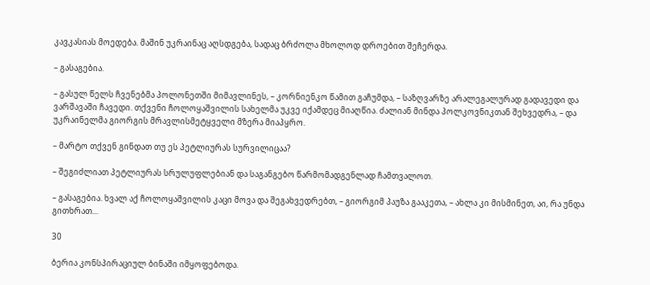კავკასიას მოედება. მაშინ უკრაინაც აღსდგება, სადაც ბრძოლა მხოლოდ დროებით შეჩერდა.

– გასაგებია.

– გასულ წელს ჩვენებმა პოლონეთში მიმავლინეს, – კორნიენკო წამით გაჩუმდა, – საზღვარზე არალეგალურად გადავედი და ვარშავაში ჩავედი. თქვენი ჩოლოყაშვილის სახელმა უკვე იქამდეც მიაღწია. ძალიან მინდა პოლკოვნიკთან შეხვედრა, – და უკრაინელმა გიორგის მრავლისმეტყველი მზერა მიაპყრო.

– მარტო თქვენ გინდათ თუ ეს პეტლიურას სურვილიცაა?

– შეგიძლიათ პეტლიურას სრულუფლებიან და საგანგებო წარმომადგენლად ჩამთვალოთ.

– გასაგებია. ხვალ აქ ჩოლოყაშვილის კაცი მოვა და შეგახვედრებთ, – გიორგიმ პაუზა გააკეთა, – ახლა კი მისმინეთ, აი, რა უნდა გითხრათ...

30

ბერია კონსპირაციულ ბინაში იმყოფებოდა.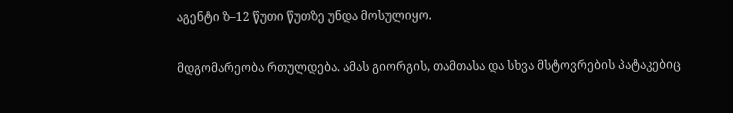აგენტი ზ–12 წუთი წუთზე უნდა მოსულიყო.

მდგომარეობა რთულდება. ამას გიორგის, თამთასა და სხვა მსტოვრების პატაკებიც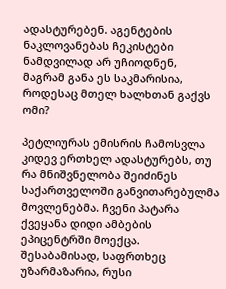ადასტურებენ. აგენტების ნაკლოვანებას ჩეკისტები ნამდვილად არ უჩიოდნენ, მაგრამ განა ეს საკმარისია, როდესაც მთელ ხალხთან გაქვს ომი?

პეტლიურას ემისრის ჩამოსვლა კიდევ ერთხელ ადასტურებს, თუ რა მნიშვნელობა შეიძინეს საქართველოში განვითარებულმა მოვლენებმა. ჩვენი პატარა ქვეყანა დიდი ამბების ეპიცენტრში მოექცა. შესაბამისად, საფრთხეც უზარმაზარია, რუსი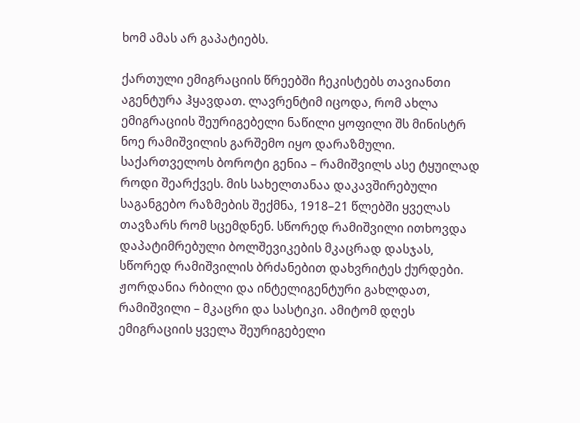ხომ ამას არ გაპატიებს.

ქართული ემიგრაციის წრეებში ჩეკისტებს თავიანთი აგენტურა ჰყავდათ. ლავრენტიმ იცოდა, რომ ახლა ემიგრაციის შეურიგებელი ნაწილი ყოფილი შს მინისტრ ნოე რამიშვილის გარშემო იყო დარაზმული. საქართველოს ბოროტი გენია – რამიშვილს ასე ტყუილად როდი შეარქვეს. მის სახელთანაა დაკავშირებული საგანგებო რაზმების შექმნა, 1918–21 წლებში ყველას თავზარს რომ სცემდნენ. სწორედ რამიშვილი ითხოვდა დაპატიმრებული ბოლშევიკების მკაცრად დასჯას, სწორედ რამიშვილის ბრძანებით დახვრიტეს ქურდები. ჟორდანია რბილი და ინტელიგენტური გახლდათ, რამიშვილი – მკაცრი და სასტიკი. ამიტომ დღეს ემიგრაციის ყველა შეურიგებელი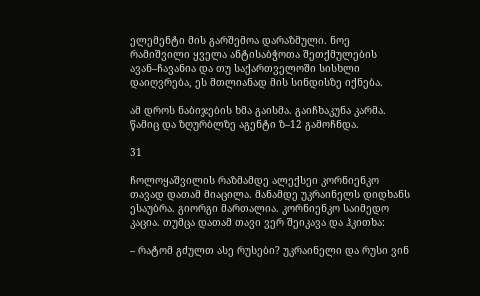ელემენტი მის გარშემოა დარაზმული. ნოე რამიშვილი ყველა ანტისაბჭოთა შეთქმულების ავან–ჩავანია და თუ საქართველოში სისხლი დაიღვრება, ეს მთლიანად მის სინდისზე იქნება.

ამ დროს ნაბიჯების ხმა გაისმა. გაიჩხაკუნა კარმა. წამიც და ზღურბლზე აგენტი ზ–12 გამოჩნდა.

31

ჩოლოყაშვილის რაზმამდე ალექსეი კორნიენკო თავად დათამ მიაცილა. მანამდე უკრაინელს დიდხანს ესაუბრა. გიორგი მართალია. კორნიენკო საიმედო კაცია. თუმცა დათამ თავი ვერ შეიკავა და ჰკითხა:

– რატომ გძულთ ასე რუსები? უკრაინელი და რუსი ვინ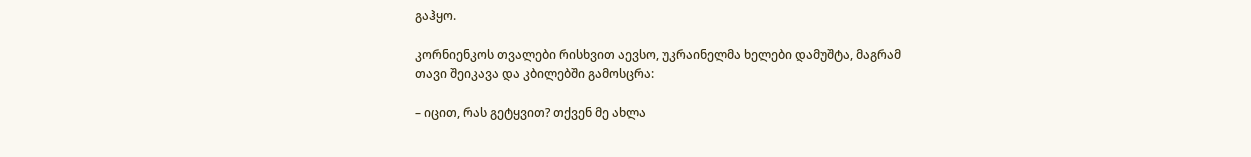გაჰყო.

კორნიენკოს თვალები რისხვით აევსო, უკრაინელმა ხელები დამუშტა, მაგრამ თავი შეიკავა და კბილებში გამოსცრა:

– იცით, რას გეტყვით? თქვენ მე ახლა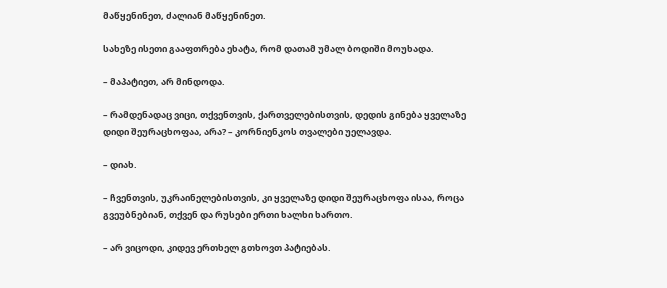მაწყენინეთ, ძალიან მაწყენინეთ.

სახეზე ისეთი გააფთრება ეხატა, რომ დათამ უმალ ბოდიში მოუხადა.

– მაპატიეთ, არ მინდოდა.

– რამდენადაც ვიცი, თქვენთვის, ქართველებისთვის, დედის გინება ყველაზე დიდი შეურაცხოფაა, არა? – კორნიენკოს თვალები უელავდა.

– დიახ.

– ჩვენთვის, უკრაინელებისთვის, კი ყველაზე დიდი შეურაცხოფა ისაა, როცა გვეუბნებიან, თქვენ და რუსები ერთი ხალხი ხართო.

– არ ვიცოდი, კიდევ ერთხელ გთხოვთ პატიებას.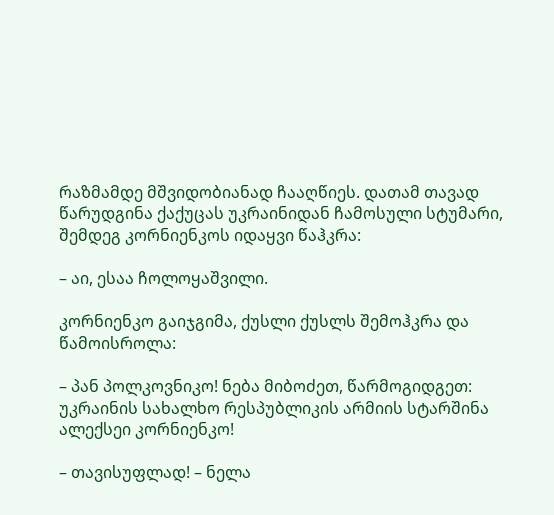რაზმამდე მშვიდობიანად ჩააღწიეს. დათამ თავად წარუდგინა ქაქუცას უკრაინიდან ჩამოსული სტუმარი, შემდეგ კორნიენკოს იდაყვი წაჰკრა:

– აი, ესაა ჩოლოყაშვილი.

კორნიენკო გაიჯგიმა, ქუსლი ქუსლს შემოჰკრა და წამოისროლა:

– პან პოლკოვნიკო! ნება მიბოძეთ, წარმოგიდგეთ: უკრაინის სახალხო რესპუბლიკის არმიის სტარშინა ალექსეი კორნიენკო!

– თავისუფლად! – ნელა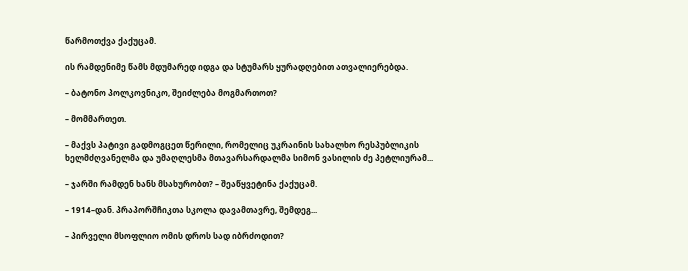წარმოთქვა ქაქუცამ.

ის რამდენიმე წამს მდუმარედ იდგა და სტუმარს ყურადღებით ათვალიერებდა.

– ბატონო პოლკოვნიკო, შეიძლება მოგმართოთ?

– მომმართეთ.

– მაქვს პატივი გადმოგცეთ წერილი, რომელიც უკრაინის სახალხო რესპუბლიკის ხელმძღვანელმა და უმაღლესმა მთავარსარდალმა სიმონ ვასილის ძე პეტლიურამ...

– ჯარში რამდენ ხანს მსახურობთ? – შეაწყვეტინა ქაქუცამ.

– 1914–დან. პრაპორშჩიკთა სკოლა დავამთავრე, შემდეგ...

– პირველი მსოფლიო ომის დროს სად იბრძოდით?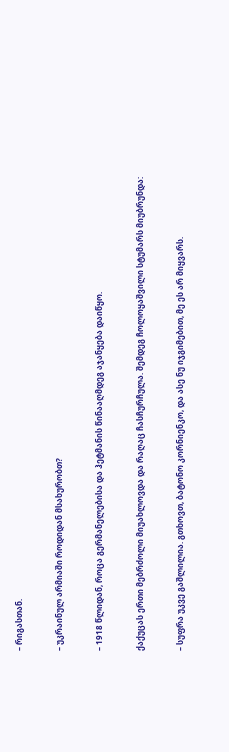– რიგასთან.

– უკრაინულ არმიაში როდიდან მსახურობთ?

– 1918 წლიდან, როცა გერმანელებისა და ჰეტმანის წინააღმდეგ აჯანყება დაიწყო.

ქაქუცას ერთი მებრძოლი მიუახლოვდა და რაღაც ჩასჩურჩულა. შემდეგ ჩოლოყაშვილი სტუმარს მიუბრუნდა:

– სუფრა უკვე გაშლილია. გთხოვთ, ბატონო კორნიენკო, და ასე ნუ იჯგიმებით, მე ეს არ მიყვარს.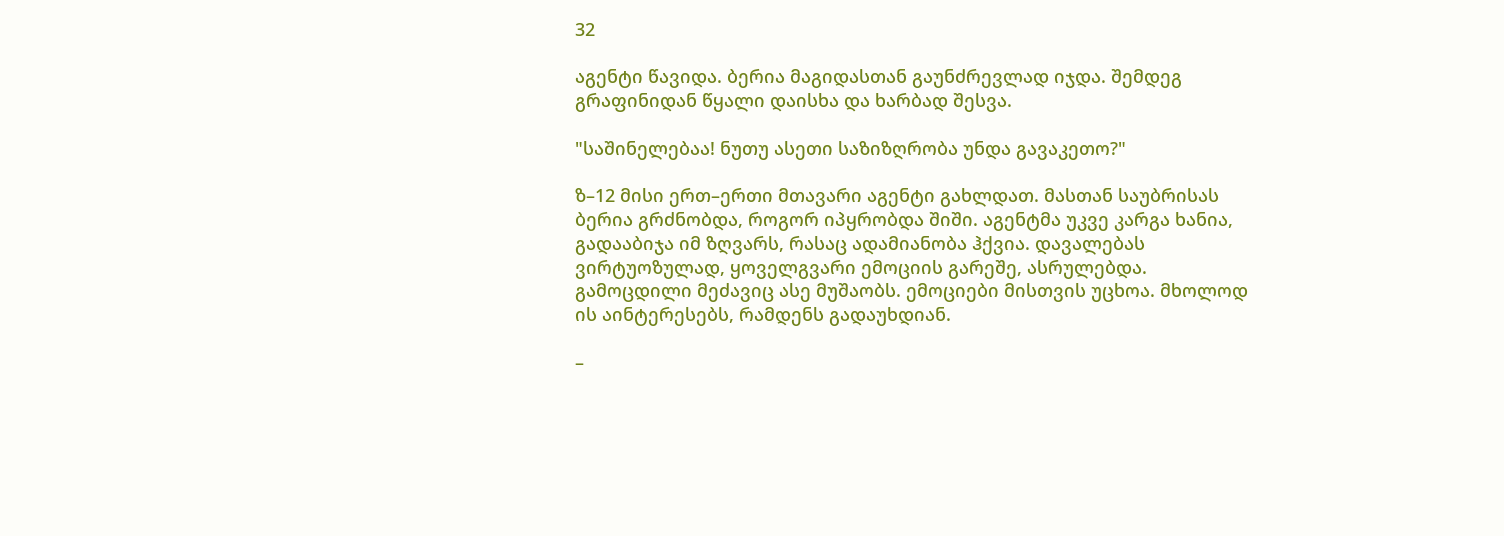32

აგენტი წავიდა. ბერია მაგიდასთან გაუნძრევლად იჯდა. შემდეგ გრაფინიდან წყალი დაისხა და ხარბად შესვა.

"საშინელებაა! ნუთუ ასეთი საზიზღრობა უნდა გავაკეთო?"

ზ–12 მისი ერთ–ერთი მთავარი აგენტი გახლდათ. მასთან საუბრისას ბერია გრძნობდა, როგორ იპყრობდა შიში. აგენტმა უკვე კარგა ხანია, გადააბიჯა იმ ზღვარს, რასაც ადამიანობა ჰქვია. დავალებას ვირტუოზულად, ყოველგვარი ემოციის გარეშე, ასრულებდა. გამოცდილი მეძავიც ასე მუშაობს. ემოციები მისთვის უცხოა. მხოლოდ ის აინტერესებს, რამდენს გადაუხდიან.

–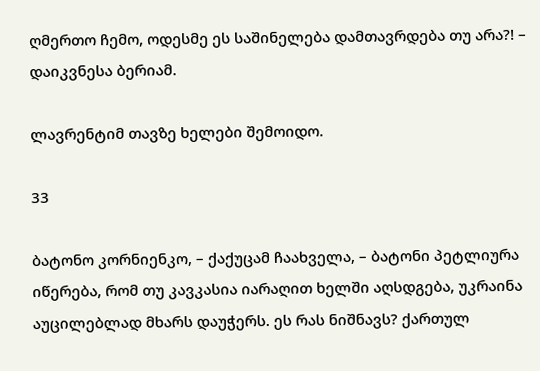ღმერთო ჩემო, ოდესმე ეს საშინელება დამთავრდება თუ არა?! – დაიკვნესა ბერიამ.

ლავრენტიმ თავზე ხელები შემოიდო.

33

ბატონო კორნიენკო, – ქაქუცამ ჩაახველა, – ბატონი პეტლიურა იწერება, რომ თუ კავკასია იარაღით ხელში აღსდგება, უკრაინა აუცილებლად მხარს დაუჭერს. ეს რას ნიშნავს? ქართულ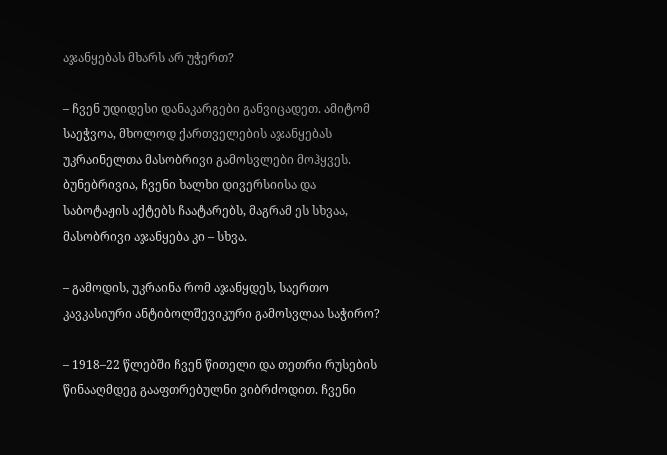აჯანყებას მხარს არ უჭერთ?

– ჩვენ უდიდესი დანაკარგები განვიცადეთ. ამიტომ საეჭვოა, მხოლოდ ქართველების აჯანყებას უკრაინელთა მასობრივი გამოსვლები მოჰყვეს. ბუნებრივია, ჩვენი ხალხი დივერსიისა და საბოტაჟის აქტებს ჩაატარებს, მაგრამ ეს სხვაა, მასობრივი აჯანყება კი – სხვა.

– გამოდის, უკრაინა რომ აჯანყდეს, საერთო კავკასიური ანტიბოლშევიკური გამოსვლაა საჭირო?

– 1918–22 წლებში ჩვენ წითელი და თეთრი რუსების წინააღმდეგ გააფთრებულნი ვიბრძოდით. ჩვენი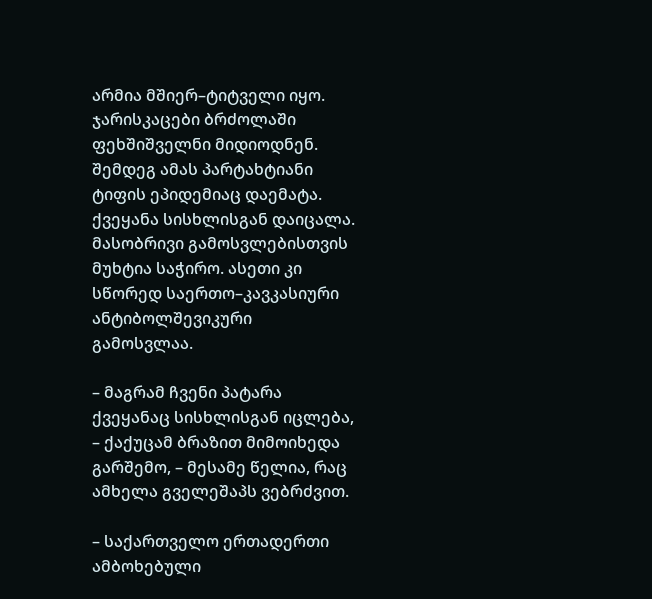არმია მშიერ–ტიტველი იყო. ჯარისკაცები ბრძოლაში ფეხშიშველნი მიდიოდნენ. შემდეგ ამას პარტახტიანი ტიფის ეპიდემიაც დაემატა. ქვეყანა სისხლისგან დაიცალა. მასობრივი გამოსვლებისთვის მუხტია საჭირო. ასეთი კი სწორედ საერთო–კავკასიური ანტიბოლშევიკური გამოსვლაა.

– მაგრამ ჩვენი პატარა ქვეყანაც სისხლისგან იცლება, – ქაქუცამ ბრაზით მიმოიხედა გარშემო, – მესამე წელია, რაც ამხელა გველეშაპს ვებრძვით.

– საქართველო ერთადერთი ამბოხებული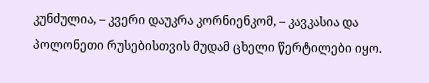კუნძულია, – კვერი დაუკრა კორნიენკომ, – კავკასია და პოლონეთი რუსებისთვის მუდამ ცხელი წერტილები იყო.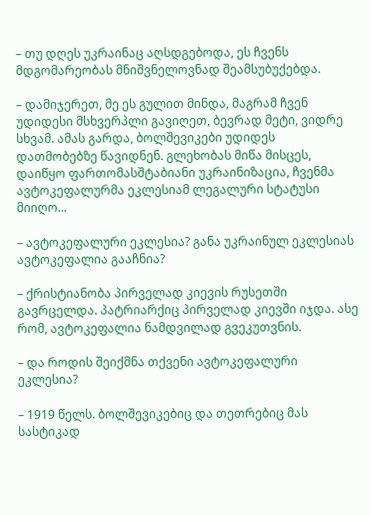– თუ დღეს უკრაინაც აღსდგებოდა, ეს ჩვენს მდგომარეობას მნიშვნელოვნად შეამსუბუქებდა.

– დამიჯერეთ, მე ეს გულით მინდა, მაგრამ ჩვენ უდიდესი მსხვერპლი გავიღეთ, ბევრად მეტი, ვიდრე სხვამ. ამას გარდა, ბოლშევიკები უდიდეს დათმობებზე წავიდნენ. გლეხობას მიწა მისცეს, დაიწყო ფართომასშტაბიანი უკრაინიზაცია, ჩვენმა ავტოკეფალურმა ეკლესიამ ლეგალური სტატუსი მიიღო...

– ავტოკეფალური ეკლესია? განა უკრაინულ ეკლესიას ავტოკეფალია გააჩნია?

– ქრისტიანობა პირველად კიევის რუსეთში გავრცელდა. პატრიარქიც პირველად კიევში იჯდა. ასე რომ, ავტოკეფალია ნამდვილად გვეკუთვნის.

– და როდის შეიქმნა თქვენი ავტოკეფალური ეკლესია?

– 1919 წელს. ბოლშევიკებიც და თეთრებიც მას სასტიკად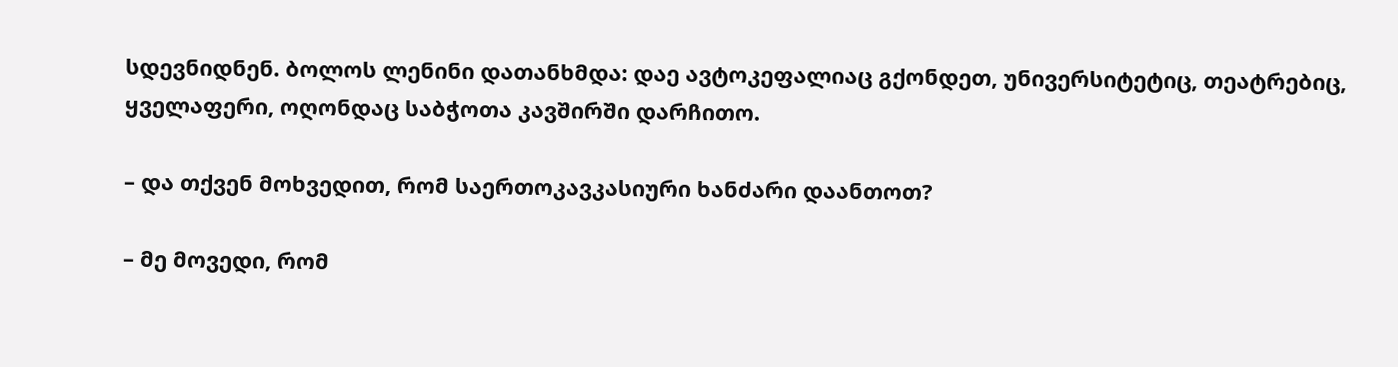სდევნიდნენ. ბოლოს ლენინი დათანხმდა: დაე ავტოკეფალიაც გქონდეთ, უნივერსიტეტიც, თეატრებიც, ყველაფერი, ოღონდაც საბჭოთა კავშირში დარჩითო.

– და თქვენ მოხვედით, რომ საერთოკავკასიური ხანძარი დაანთოთ?

– მე მოვედი, რომ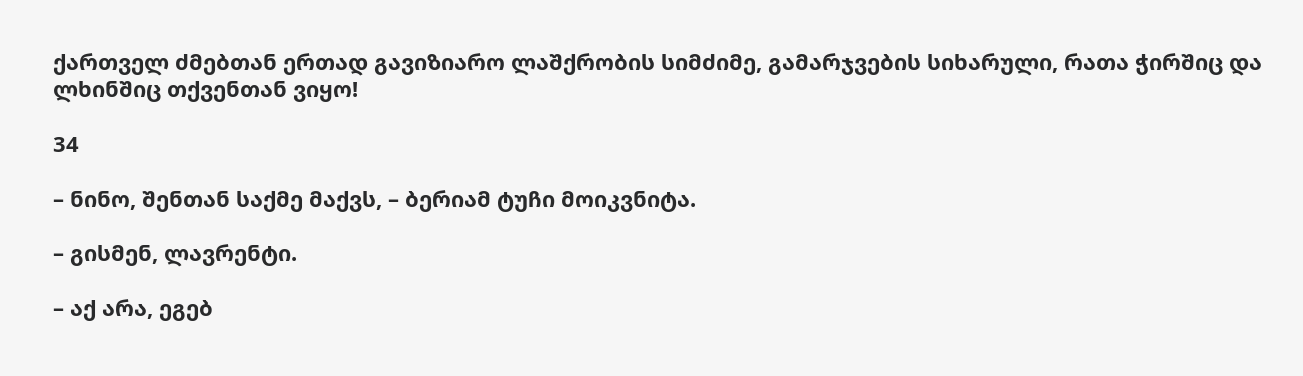ქართველ ძმებთან ერთად გავიზიარო ლაშქრობის სიმძიმე, გამარჯვების სიხარული, რათა ჭირშიც და ლხინშიც თქვენთან ვიყო!

34

– ნინო, შენთან საქმე მაქვს, – ბერიამ ტუჩი მოიკვნიტა.

– გისმენ, ლავრენტი.

– აქ არა, ეგებ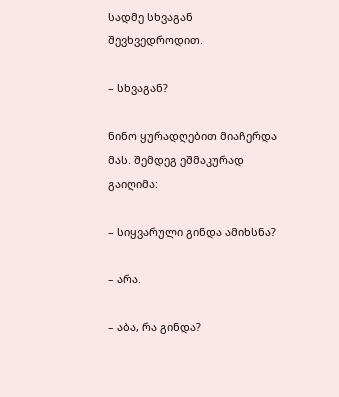სადმე სხვაგან შევხვედროდით.

– სხვაგან?

ნინო ყურადღებით მიაჩერდა მას. შემდეგ ეშმაკურად გაიღიმა:

– სიყვარული გინდა ამიხსნა?

– არა.

– აბა, რა გინდა?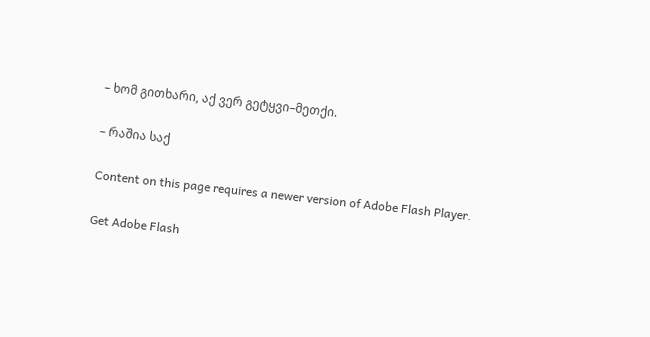– ხომ გითხარი, აქ ვერ გეტყვი–მეთქი.

– რაშია საქ

Content on this page requires a newer version of Adobe Flash Player.

Get Adobe Flash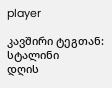player

კავშირი ტეგთან: სტალინი
დღის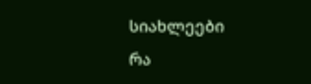სიახლეები
რა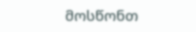მოსწონთ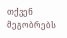თქვენ მეგობრებს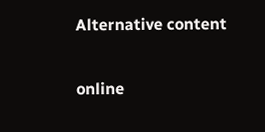Alternative content

online